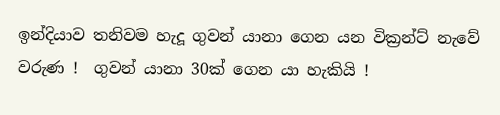ඉන්දියාව තනිවම හැදූ ගුවන් යානා ගෙන යන වික්‍රන්ට් නැවේ වරුණ !  ගුවන් යානා 30ක් ගෙන යා හැකියි !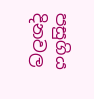පසුගිය දිනවල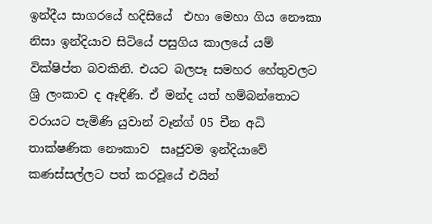ඉන්දීය සාගරයේ හදිසියේ  එහා මෙහා ගිය නෞකා නිසා ඉන්දියාව සිටියේ පසුගිය කාලයේ යම් වික්ෂිප්ත බවකිනි. එයට බලපෑ සමහර හේතුවලට ශ්‍රි ලංකාව ද ඈඳිණි. ඒ මන්ද යත් හම්බන්තොට වරායට පැමිණි යුවාන් වෑන්ග් 05 චීන අධි තාක්ෂණික නෞකාව  සෘජුවම ඉන්දියාවේ කණස්සල්ලට පත් කරවූයේ එයින්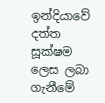ඉන්දියාවේ දත්ත සූක්ෂම ලෙස ලබා ගැනීමේ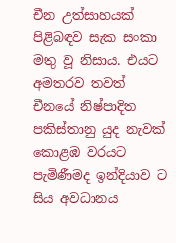චීන උත්සාහයක් පිළිබඳව සැක සංකා මතු වූ නිසාය. එයට අමතරව තවත් චීනයේ නිෂ්පාදිත පකිස්තානු යුද නැවක් කොළඹ වරයට පැමිණීමද ඉන්දියාව ට සිය අවධානය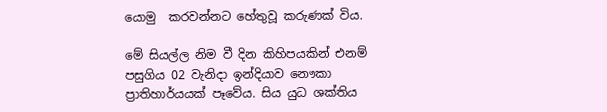යොමු  කරවන්නට හේතුවූ කරුණක් විය.

මේ සියල්ල නිම වී දින කිහිපයකින් එනම් පසුගිය 02 වැනිදා ඉන්දියාව නෞකා ප්‍රාතිහාර්යයක් පෑවේය. සිය යුධ ශක්තිය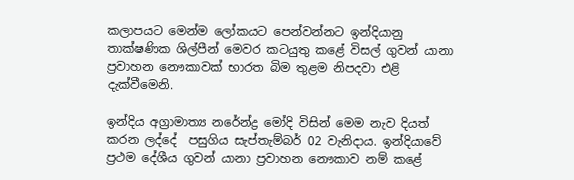කලාපයට මෙන්ම ලෝකයට පෙන්වන්නට ඉන්දියානු තාක්ෂණික ශිල්පීන් මෙවර කටයුතු කළේ විසල් ගුවන් යානා ප්‍රවාහන නෞකාවක් භාරත බිම තුළම නිපදවා එළි දැක්වීමෙනි.

ඉන්දිය අග්‍රාමාත්‍ය නරේන්ද්‍ර මෝදි විසින් මෙම නැව දියත් කරන ලද්දේ  පසුගිය සැප්තැම්බර් 02 වැනිදාය. ඉන්දියාවේ ප්‍රථම දේශීය ගුවන් යානා ප්‍රවාහන නෞකාව නම් කළේ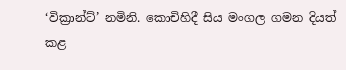‘වික්‍රාන්ට්’ නමිනි. කොචිහිදී සිය මංගල ගමන දියත් කළ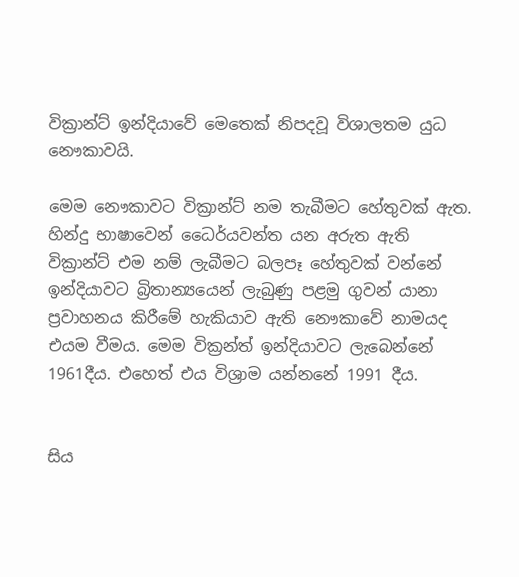වික්‍රාන්ට් ඉන්දියාවේ මෙතෙක් නිපදවූ විශාලතම යුධ නෞකාවයි.

මෙම නෞකාවට වික්‍රාන්ට් නම තැබීමට හේතුවක් ඇත. හින්දු භාෂාවෙන් ධෛර්යවන්ත යන අරුත ඇති වික්‍රාන්ට් එම නම් ලැබීමට බලපෑ හේතුවක් වන්නේ ඉන්දියාවට බ්‍රිතාන්‍යයෙන් ලැබුණු පළමු ගුවන් යානා ප්‍රවාහනය කිරීමේ හැකියාව ඇති නෞකාවේ නාමයද එයම වීමය. මෙම වික්‍රන්ත් ඉන්දියාවට ලැබෙන්නේ 1961දීය. එහෙත් එය විශ්‍රාම යන්නනේ 1991 දීය.


සිය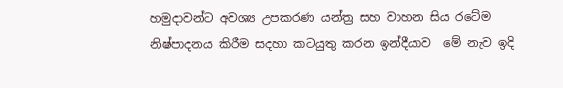හමුදාවන්ට අවශ්‍ය උපකරණ යන්ත්‍ර සහ වාහන සිය රටේම නිෂ්පාදනය කිරීම සදහා කටයුතු කරන ඉන්දීයාව  මේ නැව ඉදි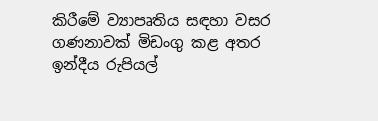කිරීමේ ව්‍යාපෘතිය සඳහා වසර ගණනාවක් මිඩංගු කළ අතර ඉන්දීය රුපියල්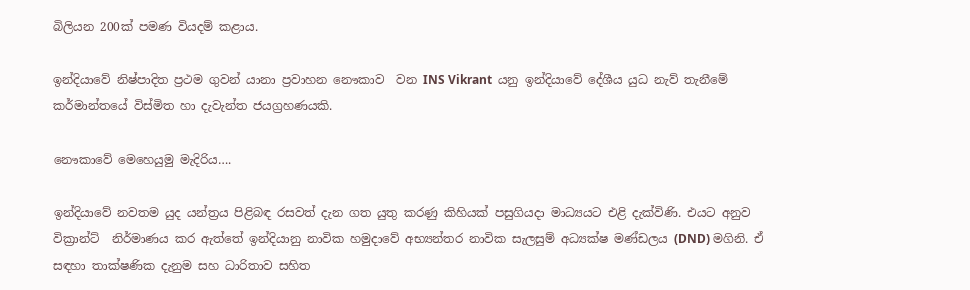බිලියන 200ක් පමණ වියදම් කළාය.

ඉන්දියාවේ නිෂ්පාදිත ප්‍රථම ගුවන් යානා ප්‍රවාහන නෞකාව  වන INS Vikrant  යනු ඉන්දියාවේ දේශීය යුධ නැව් තැනීමේ කර්මාන්තයේ විස්මිත හා දැවැන්ත ජයග්‍රහණයකි.

නෞකාවේ මෙහෙයුමු මැදිරිය….

ඉන්දියාවේ නවතම යුද යන්ත්‍රය පිළිබඳ රසවත් දැන ගත යුතු කරණු කිහියක් පසුගියදා මාධ්‍යයට එළි දැක්විණි. එයට අනුව වික්‍රාන්ට්  නිර්මාණය කර ඇත්තේ ඉන්දියානු නාවික හමුදාවේ අභ්‍යන්තර නාවික සැලසුම් අධ්‍යක්ෂ මණ්ඩලය (DND) මගිනි. ඒ සඳහා තාක්ෂණික දැනුම සහ ධාරිතාව සහිත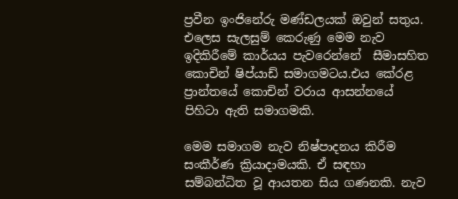ප්‍රවීන ඉංජිනේරු මණ්ඩලයක් ඔවුන් සතුය.  එලෙස සැලසුම් කෙරුණු මෙම නැව  ඉදිකිරීමේ කාර්යය පැවරෙන්නේ  සීමාසහිත කොචින් ෂිප්යාඩ් සමාගමටය.එය කේරළ ප්‍රාන්තයේ කොචින් වරාය ආසන්නයේ පිහිටා ඇති සමාගමකි.

මෙම සමාගම නැව නිෂ්පාදනය කිරීම සංකීර්ණ ක්‍රියාදාමයකි. ඒ සඳහා සම්බන්ධිත වූ ආයතන සිය ගණනකි. නැව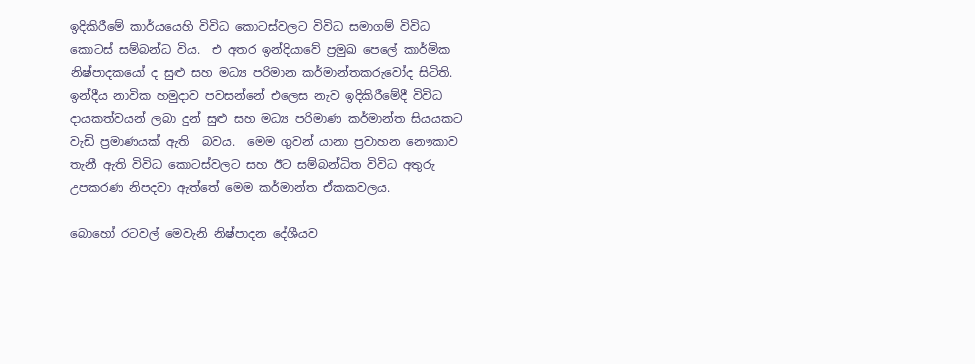ඉදිකිරීමේ කාර්යයෙහි විවිධ කොටස්වලට විවිධ සමාගම් විවිධ කොටස් සම්බන්ධ විය.  එ අතර ඉන්දියාවේ ප්‍රමුඛ පෙලේ කාර්මික නිෂ්පාදකයෝ ද සුළු සහ මධ්‍ය පරිමාන කර්මාන්තකරුවෝද සිටිති. ඉන්දීය නාවික හමුදාව පවසන්නේ එලෙස නැව ඉදිකිරීමේදී විවිධ දායකත්වයන් ලබා දුන් සුළු සහ මධ්‍ය පරිමාණ කර්මාන්ත සියයකට වැඩි ප්‍රමාණයක් ඇති  බවය.  මෙම ගුවන් යානා ප්‍රවාහන නෞකාව තැනී ඇති විවිධ කොටස්වලට සහ ඊට සම්බන්ධිත විවිධ අතුරු උපකරණ නිපදවා ඇත්තේ මෙම කර්මාන්ත ඒකකවලය.

බොහෝ රටවල් මෙවැනි නිෂ්පාදන දේශීයව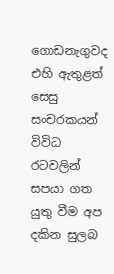ගොඩනැගුවද එහි ඇතුළත් සෙසු සංචරකයන් විවිධ රටවලින් සපයා ගත යුතු වීම අප දකින සුලබ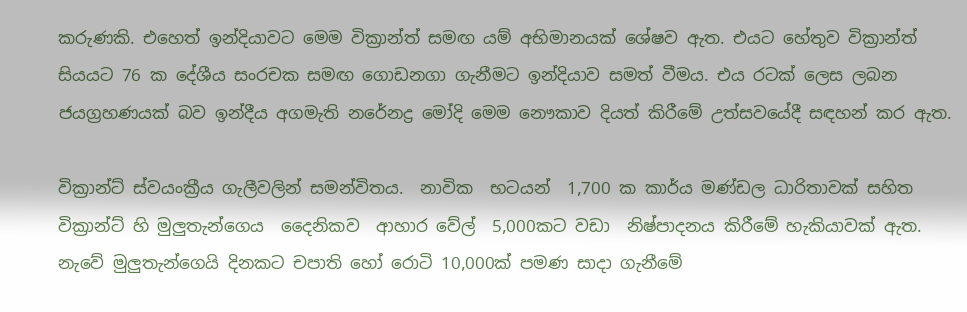කරුණකි. එහෙත් ඉන්දියාවට මෙම වික්‍රාන්ත් සමඟ යම් අභිමානයක් ශේෂව ඇත. එයට හේතුව වික්‍රාන්ත්  සියයට 76 ක දේශීය සංරචක සමඟ ගොඩනගා ගැනීමට ඉන්දියාව සමත් වීමය. එය රටක් ලෙස ලබන ජයග්‍රහණයක් බව ඉන්දීය අගමැති නරේනද්‍ර මෝදි මෙම නෞකාව දියත් කිරීමේ උත්සවයේදී සඳහන් කර ඇත.

වික්‍රාන්ට් ස්වයංක්‍රීය ගැලීවලින් සමන්විතය.  නාවික  භටයන්  1,700 ක කාර්ය මණ්ඩල ධාරිතාවක් සහිත වික්‍රාන්ට් හි මුලුතැන්ගෙය  දෛනිකව  ආහාර වේල්  5,000කට වඩා  නිෂ්පාදනය කිරීමේ හැකියාවක් ඇත. නැවේ මුලුතැන්ගෙයි දිනකට චපාති හෝ රොටි 10,000ක් පමණ සාදා ගැනීමේ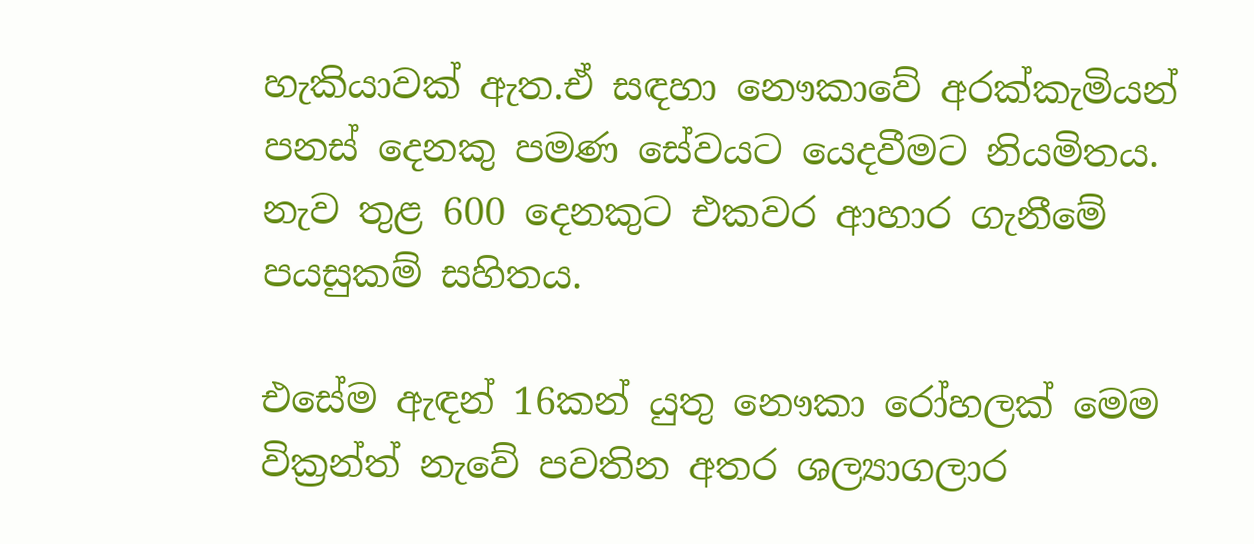හැකියාවක් ඇත.ඒ සඳහා නෞකාවේ අරක්කැමියන් පනස් දෙනකු පමණ සේවයට යෙදවීමට නියමිතය. නැව තුළ 600 දෙනකුට එකවර ආහාර ගැනීමේ පයසුකම් සහිතය.

එසේම ඇඳන් 16කන් යුතු නෞකා රෝහලක් මෙම වික්‍රන්ත් නැවේ පවතින අතර ශල්‍යාගලාර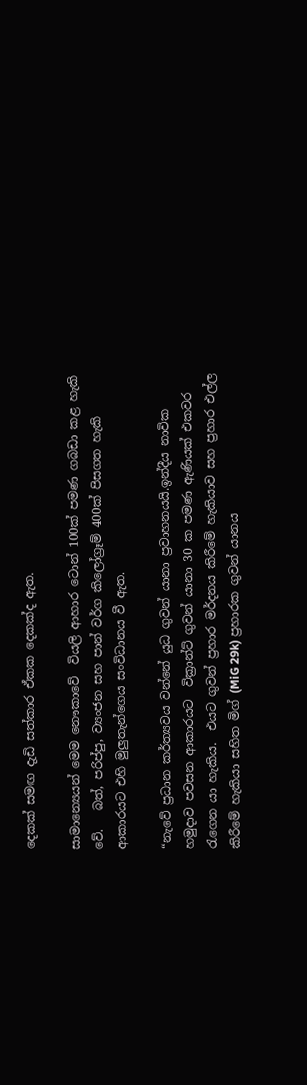දෙකක් සමඟ දැඩි සත්කාර ඒකක දෙකක්ද ඇත.

සාමාන්‍යෙයන් මෙම නෞකාවේ  වියලි ආහාර ටොන් 100ක් පමණ ගබඩා කළ හැකි වේ.   බත්, පරිප්පු, ව්‍යංජන සහ පාන් වර්ග කිලෝග්‍රෑම් 400ක් පිසගත හැකි ආකාරයට එහි මුලුතැන්ගෙය සංවිධානය වී ඇත.

“නැවේ ප්‍රධාන කර්ත්‍යවය වන්නේ යුධ ගුවන් යානා ප්‍රවාහනයයි.ඉන්දීය නාවික හමුදාව පවසන ආකාරයට  වික්‍රාන්ට් ගුවන් යානා 30 ක පමණ ඇණියක් එකවර රැගෙන යා හැකිය.  එයට ගුවන් ප්‍රහාර මර්දනය කිරීමේ හැකියාව සහ ප්‍රහාර එල්ල කිරීමේ හැකියා සහිත මිග් (MiG 29k) ප්‍රහාරක ගුවන් යානය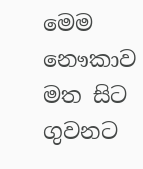මෙම නෞකාව මත සිට ගුවනට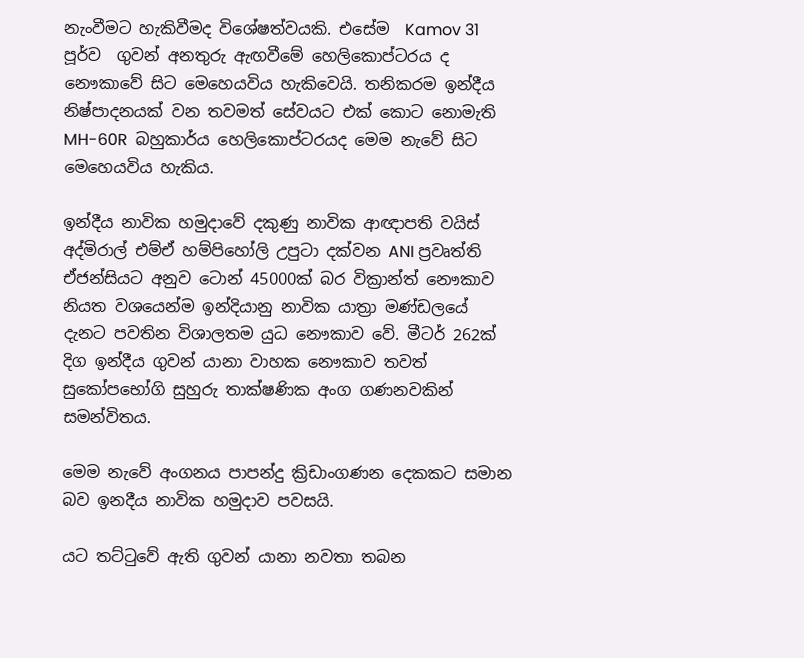නැංවීමට හැකිවීමද විශේෂත්වයකි. එසේම  Kamov 31 පූර්ව  ගුවන් අනතුරු ඇඟවීමේ හෙලිකොප්ටරය ද නෞකාවේ සිට මෙහෙයවිය හැකිවෙයි. තනිකරම ඉන්දීය නිෂ්පාදනයක් වන තවමත් සේවයට එක් කොට නොමැති  MH-60R  බහුකාර්ය හෙලිකොප්ටරයද මෙම නැවේ සිට මෙහෙයවිය හැකිය.

ඉන්දීය නාවික හමුදාවේ දකුණු නාවික ආඥාපති වයිස් අද්මිරාල් එම්ඒ හම්පිහෝලි උපුටා දක්වන ANI ප්‍රවෘත්ති ඒජන්සියට අනුව ටොන් 45000ක් බර වික්‍රාන්ත් නෞකාව  නියත වශයෙන්ම ඉන්දියානු නාවික යාත්‍රා මණ්ඩලයේ දැනට පවතින විශාලතම යුධ නෞකාව වේ. මීටර් 262ක් දිග ඉන්දීය ගුවන් යානා වාහක නෞකාව තවත් සුකෝපභෝගි සුහුරු තාක්ෂණික අංග ගණනවකින් සමන්විතය.

මෙම නැවේ අංගනය පාපන්දු ක්‍රිඩාංගණන දෙකකට සමාන බව ඉනදීය නාවික හමුදාව පවසයි.

යට තට්ටුවේ ඇති ගුවන් යානා නවතා තබන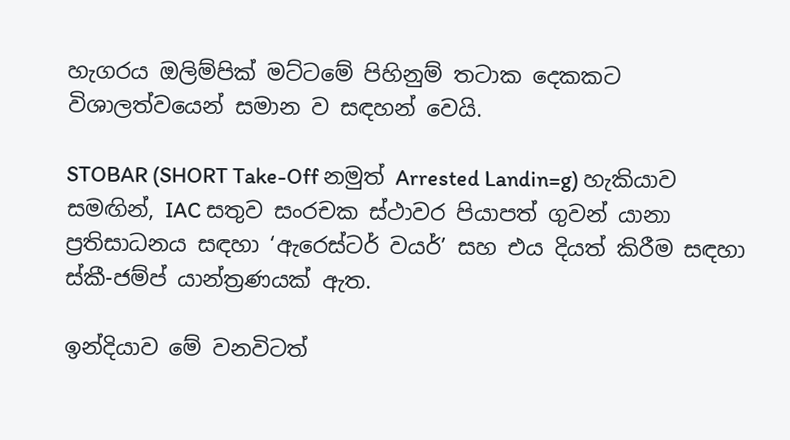හැගරය ඔලිම්පික් මට්ටමේ පිහිනුම් තටාක දෙකකට විශාලත්වයෙන් සමාන ව සඳහන් වෙයි.

STOBAR (SHORT Take-Off නමුත් Arrested Landin=g) හැකියාව සමඟින්, IAC සතුව සංරචක ස්ථාවර පියාපත් ගුවන් යානා ප්‍රතිසාධනය සඳහා ‘ඇරෙස්ටර් වයර්’ සහ එය දියත් කිරීම සඳහා ස්කී-ජම්ප් යාන්ත්‍රණයක් ඇත.

ඉන්දියාව මේ වනවිටත්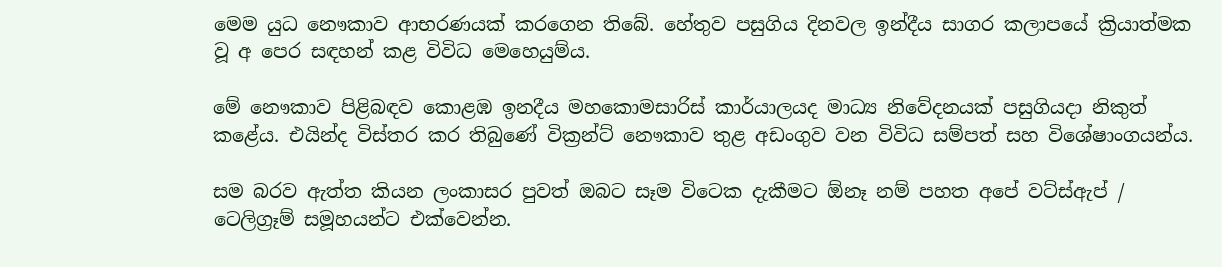මෙම යුධ නෞකාව ආභරණයක් කරගෙන තිබේ. හේතුව පසුගිය දිනවල ඉන්දීය සාගර කලාපයේ ක්‍රියාත්මක වූ අ පෙර සඳහන් කළ විවිධ මෙහෙයුම්ය.

මේ නෞකාව පිළිබඳව කොළඹ ඉනදීය මහකොමසාරිස් කාර්යාලයද මාධ්‍ය නිවේදනයක් පසුගියදා නිකුත් කළේය. එයින්ද විස්තර කර තිබුණේ වික්‍රන්ට් නෞකාව තුළ අඩංගුව වන විවිධ සම්පත් සහ විශේෂාංගයන්ය.

සම බරව ඇත්ත කියන ලංකාසර පුවත් ඔබට සෑම විටෙක දැකීමට ඕනෑ නම් පහත අපේ වට්ස්ඇප් / ටෙලිග්‍රෑම් සමූහයන්ට එක්වෙන්න.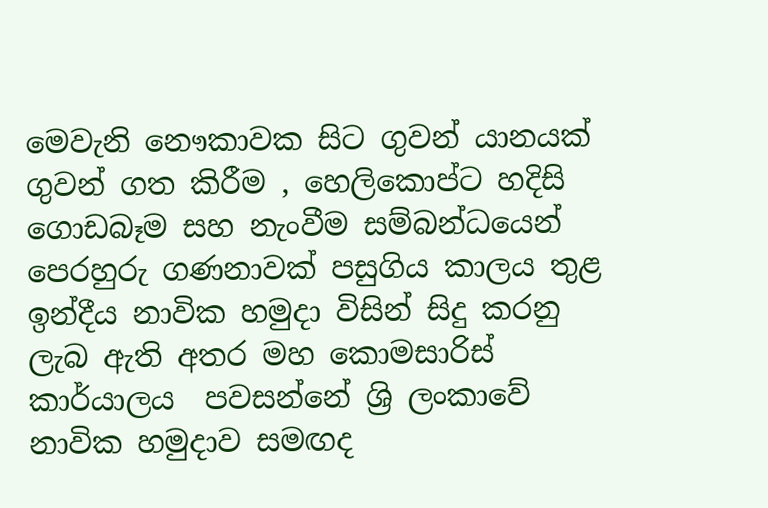මෙවැනි නෞකාවක සිට ගුවන් යානයක් ගුවන් ගත කිරීම , හෙලිකොප්ට හදිසි ගොඩබෑම සහ නැංවීම සම්බන්ධයෙන් පෙරහුරු ගණනාවක් පසුගිය කාලය තුළ ඉන්දීය නාවික හමුදා විසින් සිදු කරනු ලැබ ඇති අතර මහ කොමසාරිස් කාර්යාලය  පවසන්නේ ශ්‍රි ලංකාවේ නාවික හමුදාව සමඟද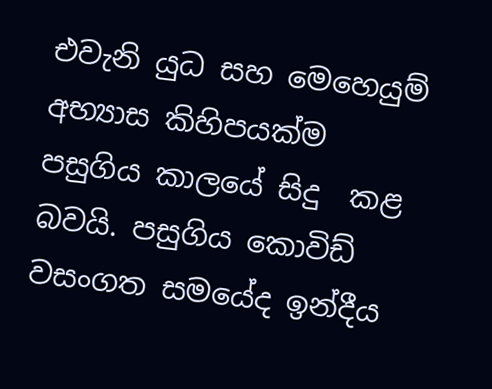එවැනි යුධ සහ මෙහෙයුම් අභ්‍යාස කිහිපයක්ම පසුගිය කාලයේ සිදු  කළ බවයි. පසුගිය කොවිඩ් වසංගත සමයේද ඉන්දීය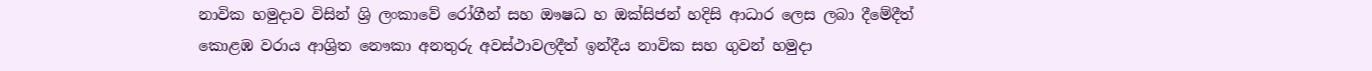නාවික හමුදාව විසින් ශ්‍රි ලංකාවේ රෝගීන් සහ ඖෂධ හ ඔක්සිජන් හදිසි ආධාර ලෙස ලබා දීමේදීත් කොළඹ වරාය ආශ්‍රිත නෞකා අනතුරු අවස්ථාවලදීත් ඉන්දීය නාවික සහ ගුවන් හමුදා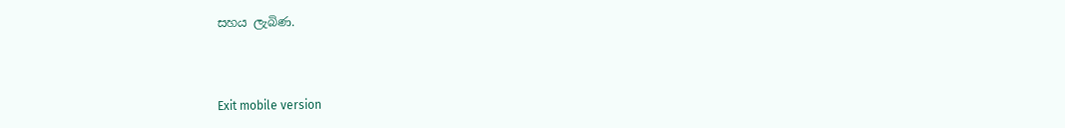සහය ලැබිණ.



Exit mobile version